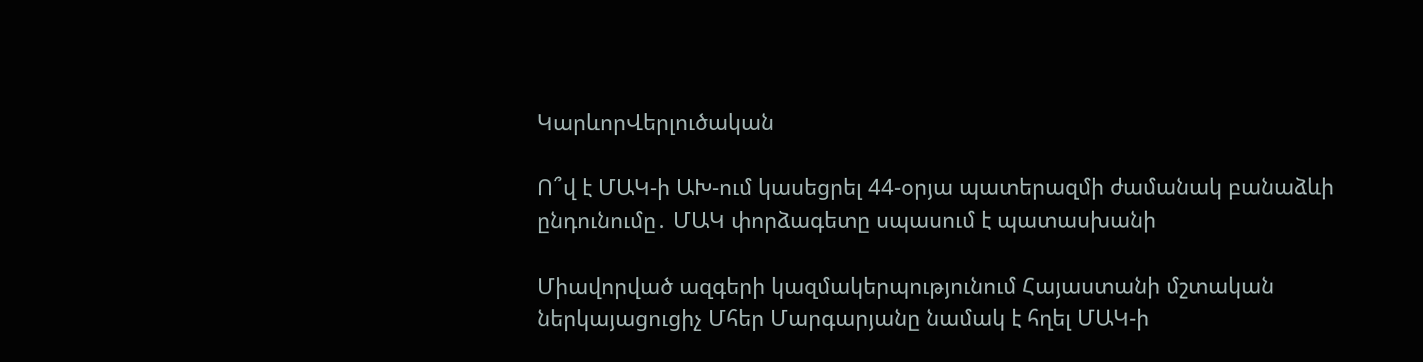ԿարևորՎերլուծական

Ո՞վ է ՄԱԿ-ի ԱԽ-ում կասեցրել 44-օրյա պատերազմի ժամանակ բանաձևի ընդունումը․ ՄԱԿ փորձագետը սպասում է պատասխանի

Միավորված ազգերի կազմակերպությունում Հայաստանի մշտական ներկայացուցիչ Մհեր Մարգարյանը նամակ է հղել ՄԱԿ-ի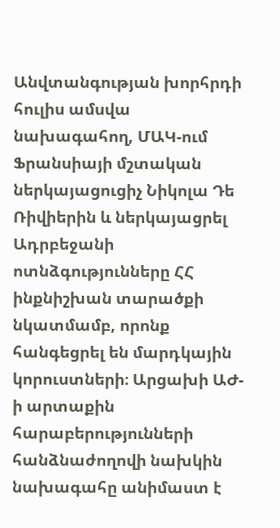Անվտանգության խորհրդի հուլիս ամսվա նախագահող, ՄԱԿ-ում Ֆրանսիայի մշտական ներկայացուցիչ Նիկոլա Դե Ռիվիերին և ներկայացրել Ադրբեջանի ոտնձգությունները ՀՀ ինքնիշխան տարածքի նկատմամբ, որոնք հանգեցրել են մարդկային կորուստների։ Արցախի ԱԺ-ի արտաքին հարաբերությունների հանձնաժողովի նախկին նախագահը անիմաստ է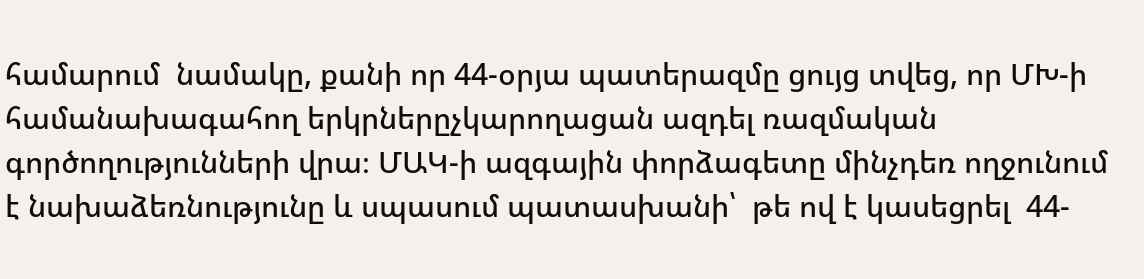համարում  նամակը, քանի որ 44-օրյա պատերազմը ցույց տվեց, որ ՄԽ-ի համանախագահող երկրներըչկարողացան ազդել ռազմական գործողությունների վրա։ ՄԱԿ-ի ազգային փորձագետը մինչդեռ ողջունում է նախաձեռնությունը և սպասում պատասխանի՝  թե ով է կասեցրել  44-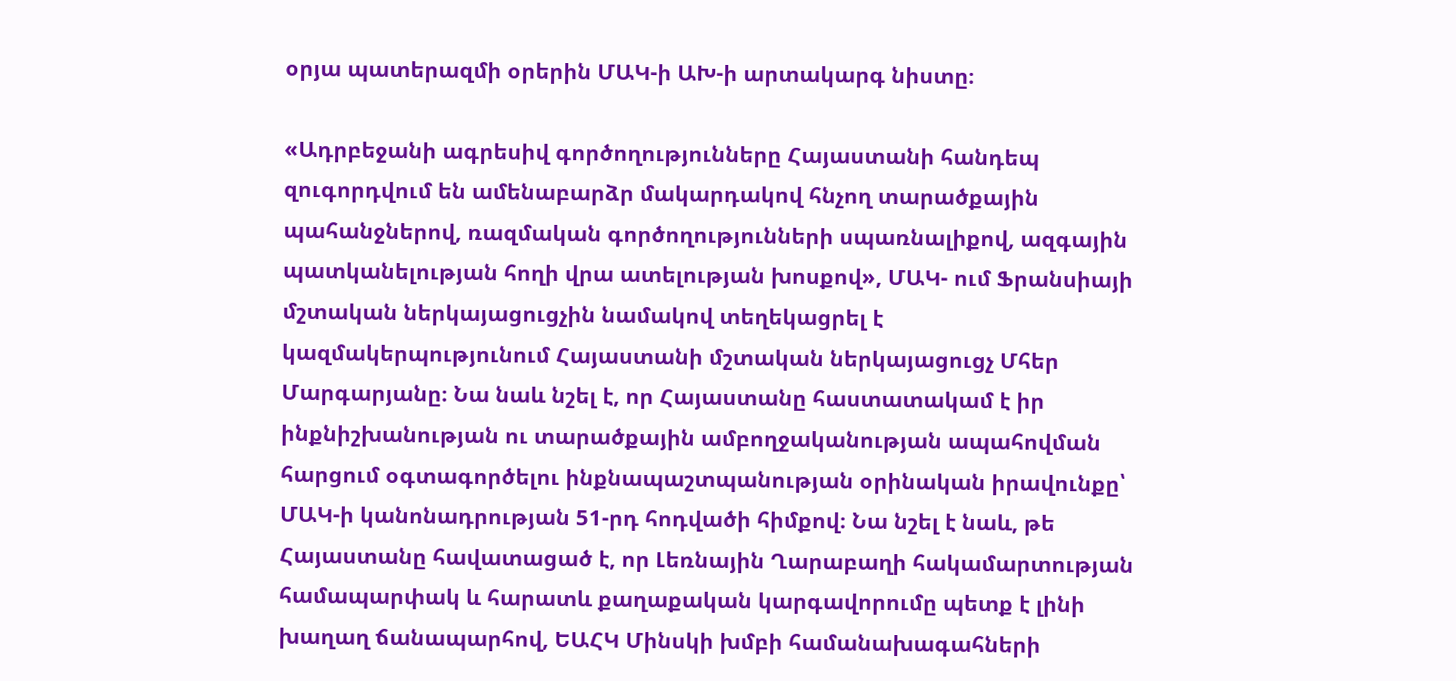օրյա պատերազմի օրերին ՄԱԿ-ի ԱԽ-ի արտակարգ նիստը։

«Ադրբեջանի ագրեսիվ գործողությունները Հայաստանի հանդեպ զուգորդվում են ամենաբարձր մակարդակով հնչող տարածքային պահանջներով, ռազմական գործողությունների սպառնալիքով, ազգային պատկանելության հողի վրա ատելության խոսքով», ՄԱԿ- ում Ֆրանսիայի մշտական ներկայացուցչին նամակով տեղեկացրել է կազմակերպությունում Հայաստանի մշտական ներկայացուցչ Մհեր Մարգարյանը։ Նա նաև նշել է, որ Հայաստանը հաստատակամ է իր ինքնիշխանության ու տարածքային ամբողջականության ապահովման հարցում օգտագործելու ինքնապաշտպանության օրինական իրավունքը՝ ՄԱԿ-ի կանոնադրության 51-րդ հոդվածի հիմքով։ Նա նշել է նաև, թե Հայաստանը հավատացած է, որ Լեռնային Ղարաբաղի հակամարտության համապարփակ և հարատև քաղաքական կարգավորումը պետք է լինի խաղաղ ճանապարհով, ԵԱՀԿ Մինսկի խմբի համանախագահների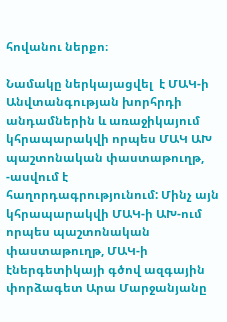հովանու ներքո։

Նամակը ներկայացվել  է ՄԱԿ-ի Անվտանգության խորհրդի անդամներին և առաջիկայում կհրապարակվի որպես ՄԱԿ ԱԽ պաշտոնական փաստաթուղթ, -ասվում է հաղորդագրությունում: Մինչ այն կհրապարակվի ՄԱԿ-ի ԱԽ-ում որպես պաշտոնական փաստաթուղթ, ՄԱԿ-ի էներգետիկայի գծով ազգային փորձագետ Արա Մարջանյանը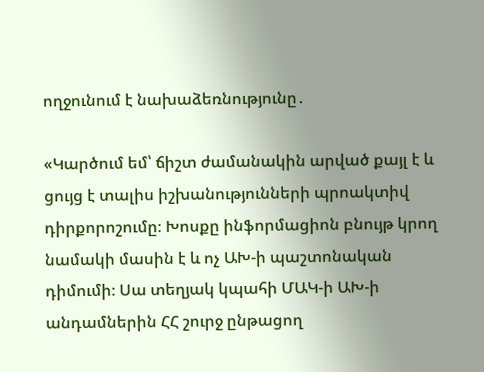ողջունում է նախաձեռնությունը․

«Կարծում եմ՝ ճիշտ ժամանակին արված քայլ է և ցույց է տալիս իշխանությունների պրոակտիվ դիրքորոշումը։ Խոսքը ինֆորմացիոն բնույթ կրող նամակի մասին է և ոչ ԱԽ-ի պաշտոնական դիմումի։ Սա տեղյակ կպահի ՄԱԿ-ի ԱԽ-ի անդամներին ՀՀ շուրջ ընթացող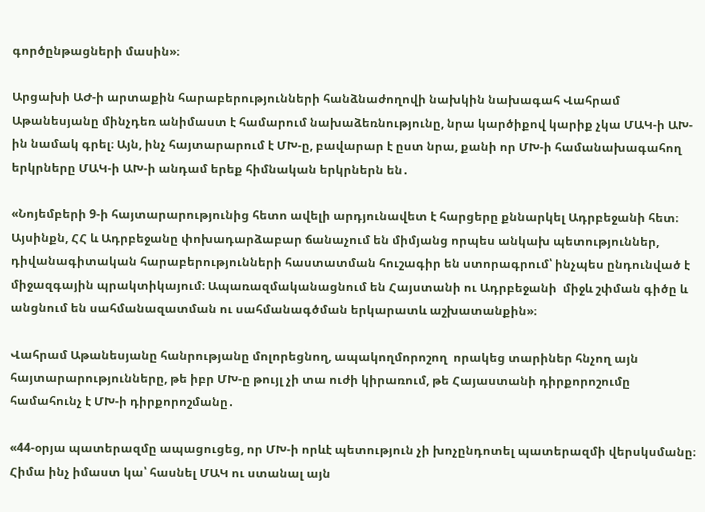գործընթացների մասին»։

Արցախի ԱԺ-ի արտաքին հարաբերությունների հանձնաժողովի նախկին նախագահ Վահրամ Աթանեսյանը մինչդեռ անիմաստ է համարում նախաձեռնությունը, նրա կարծիքով կարիք չկա ՄԱԿ-ի ԱԽ-ին նամակ գրել։ Այն, ինչ հայտարարում է ՄԽ-ը, բավարար է ըստ նրա, քանի որ ՄԽ-ի համանախագահող երկրները ՄԱԿ-ի ԱԽ-ի անդամ երեք հիմնական երկրներն են․

«Նոյեմբերի 9-ի հայտարարությունից հետո ավելի արդյունավետ է հարցերը քննարկել Ադրբեջանի հետ։ Այսինքն, ՀՀ և Ադրբեջանը փոխադարձաբար ճանաչում են միմյանց որպես անկախ պետություններ, դիվանագիտական հարաբերությունների հաստատման հուշագիր են ստորագրում՝ ինչպես ընդունված է միջազգային պրակտիկայում։ Ապառազմականացնում են Հայստանի ու Ադրբեջանի  միջև շփման գիծը և անցնում են սահմանազատման ու սահմանագծման երկարատև աշխատանքին»։

Վահրամ Աթանեսյանը հանրությանը մոլորեցնող, ապակողմորոշող  որակեց տարիներ հնչող այն հայտարարությունները, թե իբր ՄԽ-ը թույլ չի տա ուժի կիրառում, թե Հայաստանի դիրքորոշումը համահունչ է ՄԽ-ի դիրքորոշմանը․

«44-օրյա պատերազմը ապացուցեց, որ ՄԽ-ի որևէ պետություն չի խոչընդոտել պատերազմի վերսկսմանը։ Հիմա ինչ իմաստ կա՝ հասնել ՄԱԿ ու ստանալ այն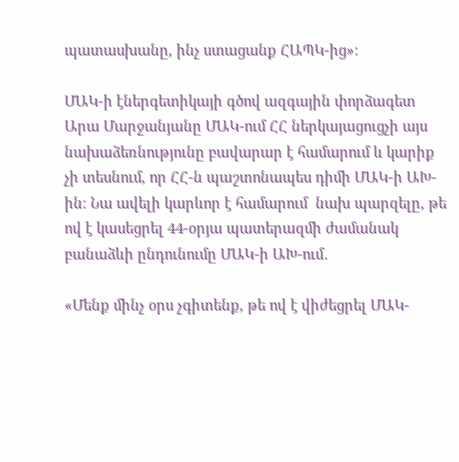պատասխանը, ինչ ստացանք ՀԱՊԿ-ից»։

ՄԱԿ-ի էներգետիկայի գծով ազգային փորձագետ Արա Մարջանյանը ՄԱԿ-ում ՀՀ ներկայացուցչի այս նախաձեռնությունը բավարար է համարում և կարիք չի տեսնում, որ ՀՀ-ն պաշտոնապես դիմի ՄԱԿ-ի ԱԽ-ին։ Նա ավելի կարևոր է համարում  նախ պարզելը, թե ով է կասեցրել 44-օրյա պատերազմի ժամանակ բանաձևի ընդունումը ՄԱԿ-ի ԱԽ-ում․

«Մենք մինչ օրս չգիտենք, թե ով է վիժեցրել ՄԱԿ-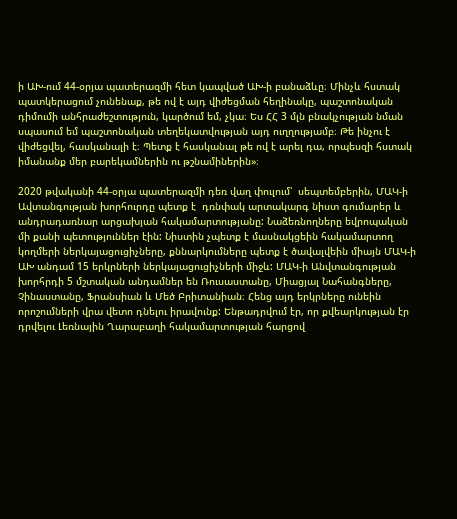ի ԱԽ-ում 44-օրյա պատերազմի հետ կապված ԱԽ-ի բանաձևը։ Մինչև հստակ պատկերացում չունենաք, թե ով է այդ վիժեցման հեղինակը, պաշտոնական դիմումի անհրաժեշտություն, կարծում եմ, չկա։ Ես ՀՀ 3 մլն բնակչության նման սպասում եմ պաշտոնական տեղեկատվության այդ ուղղությամբ։ Թե ինչու է վիժեցվել, հասկանալի է։ Պետք է հասկանալ թե ով է արել դա, որպեսզի հստակ իմանանք մեր բարեկամներին ու թշնամիներին»։

2020 թվականի 44-օրյա պատերազմի դեռ վաղ փուլում՝  սեպտեմբերին, ՄԱԿ-ի Ավտանգության խորհուրդը պետք է  դռնփակ արտակարգ նիստ գումարեր և անդրադառնար արցախյան հակամարտությանը: Նաձեռնողները եվրոպական մի քանի պետություններ էին: Նիստին չպետք է մասնակցեին հակամարտող կողմերի ներկայացուցիչները, քննարկումները պետք է ծավալվեին միայն ՄԱԿ-ի ԱԽ անդամ 15 երկրների ներկայացուցիչների միջև: ՄԱԿ-ի Անվտանգության խորհրդի 5 մշտական անդամներ են Ռուսաստանը, Միացյալ Նահանգները, Չինաստանը, Ֆրանսիան և Մեծ Բրիտանիան։ Հենց այդ երկրները ունեին որոշումների վրա վետո դնելու իրավունք: Ենթադրվում էր, որ քվեարկության էր դրվելու Լեռնային Ղարաբաղի հակամարտության հարցով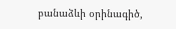բանաձևի օրինագիծ,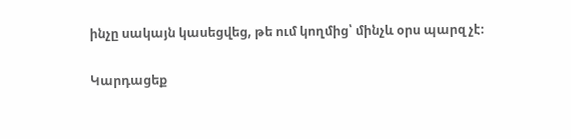ինչը սակայն կասեցվեց, թե ում կողմից՝ մինչև օրս պարզ չէ։

Կարդացեք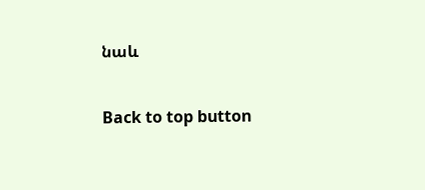նաև

Back to top button